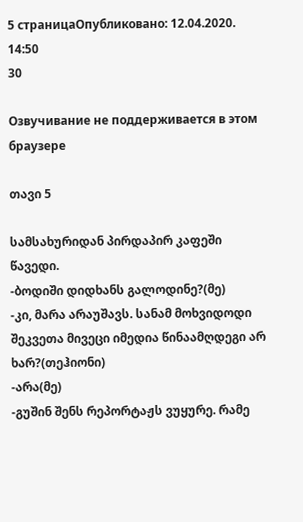5 страницаОпубликовано: 12.04.2020. 14:50
30

Озвучивание не поддерживается в этом браузере

თავი 5

სამსახურიდან პირდაპირ კაფეში წავედი.
-ბოდიში დიდხანს გალოდინე?(მე)
-კი, მარა არაუშავს. სანამ მოხვიდოდი შეკვეთა მივეცი იმედია წინაამღდეგი არ ხარ?(თეჰიონი)
-არა(მე)
-გუშინ შენს რეპორტაჟს ვუყურე. რამე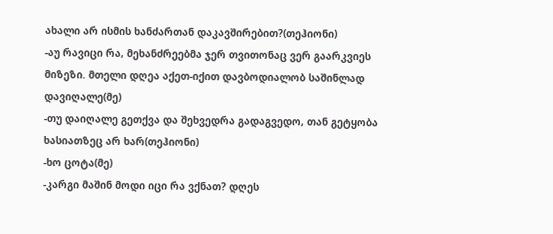ახალი არ ისმის ხანძართან დაკავშირებით?(თეჰიონი)
-აუ რავიცი რა, მეხანძრეებმა ჯერ თვითონაც ვერ გაარკვიეს მიზეზი. მთელი დღეა აქეთ-იქით დავბოდიალობ საშინლად დავიღალე(მე)
-თუ დაიღალე გეთქვა და შეხვედრა გადაგვედო, თან გეტყობა ხასიათზეც არ ხარ(თეჰიონი)
-ხო ცოტა(მე)
-კარგი მაშინ მოდი იცი რა ვქნათ? დღეს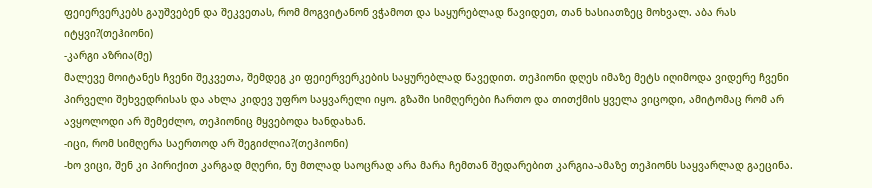ფეიერვერკებს გაუშვებენ და შეკვეთას, რომ მოგვიტანონ ვჭამოთ და საყურებლად წავიდეთ, თან ხასიათზეც მოხვალ. აბა რას იტყვი?(თეჰიონი)
-კარგი აზრია(მე)
მალევე მოიტანეს ჩვენი შეკვეთა, შემდეგ კი ფეიერვერკების საყურებლად წავედით. თეჰიონი დღეს იმაზე მეტს იღიმოდა ვიდერე ჩვენი პირველი შეხვედრისას და ახლა კიდევ უფრო საყვარელი იყო. გზაში სიმღერები ჩართო და თითქმის ყველა ვიცოდი, ამიტომაც რომ არ ავყოლოდი არ შემეძლო, თეჰიონიც მყვებოდა ხანდახან.
-იცი, რომ სიმღერა საერთოდ არ შეგიძლია?(თეჰიონი)
-ხო ვიცი, შენ კი პირიქით კარგად მღერი, ნუ მთლად საოცრად არა მარა ჩემთან შედარებით კარგია-ამაზე თეჰიონს საყვარლად გაეცინა.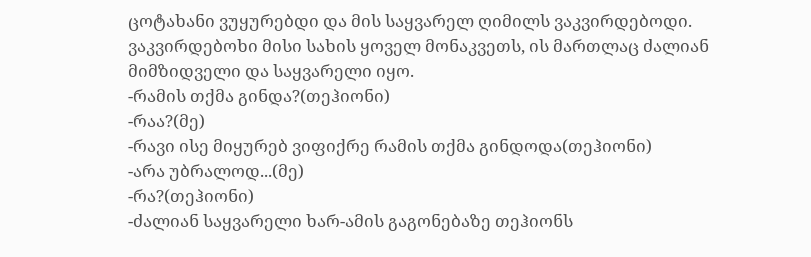ცოტახანი ვუყურებდი და მის საყვარელ ღიმილს ვაკვირდებოდი. ვაკვირდებოხი მისი სახის ყოველ მონაკვეთს, ის მართლაც ძალიან მიმზიდველი და საყვარელი იყო.
-რამის თქმა გინდა?(თეჰიონი)
-რაა?(მე)
-რავი ისე მიყურებ ვიფიქრე რამის თქმა გინდოდა(თეჰიონი)
-არა უბრალოდ...(მე)
-რა?(თეჰიონი)
-ძალიან საყვარელი ხარ-ამის გაგონებაზე თეჰიონს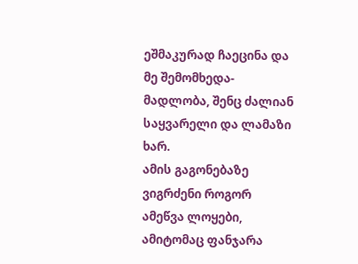ეშმაკურად ჩაეცინა და მე შემომხედა-მადლობა, შენც ძალიან საყვარელი და ლამაზი ხარ.
ამის გაგონებაზე ვიგრძენი როგორ ამეწვა ლოყები, ამიტომაც ფანჯარა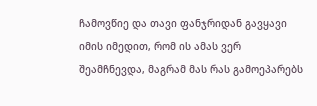ჩამოვწიე და თავი ფანჯრიდან გავყავი იმის იმედით, რომ ის ამას ვერ შეამჩნევდა, მაგრამ მას რას გამოეპარებს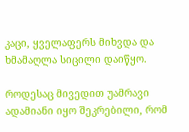კაცი, ყველაფერს მიხვდა და ხმამაღლა სიცილი დაიწყო.

როდესაც მივედით უამრავი ადამიანი იყო შეკრებილი, რომ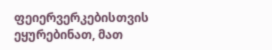ფეიერვერკებისთვის ეყურებინათ, მათ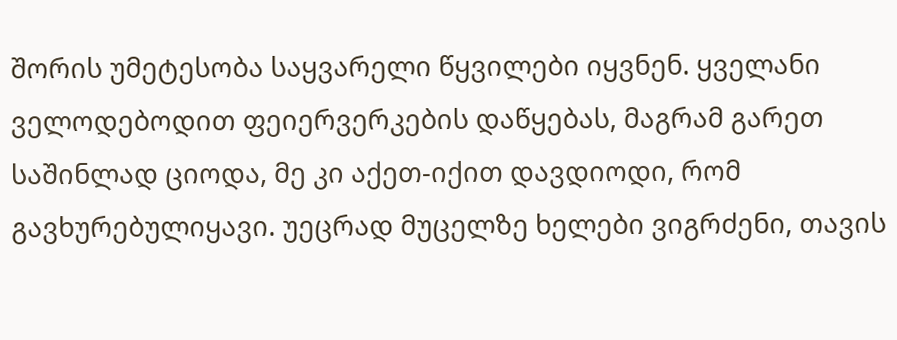შორის უმეტესობა საყვარელი წყვილები იყვნენ. ყველანი ველოდებოდით ფეიერვერკების დაწყებას, მაგრამ გარეთ საშინლად ციოდა, მე კი აქეთ-იქით დავდიოდი, რომ გავხურებულიყავი. უეცრად მუცელზე ხელები ვიგრძენი, თავის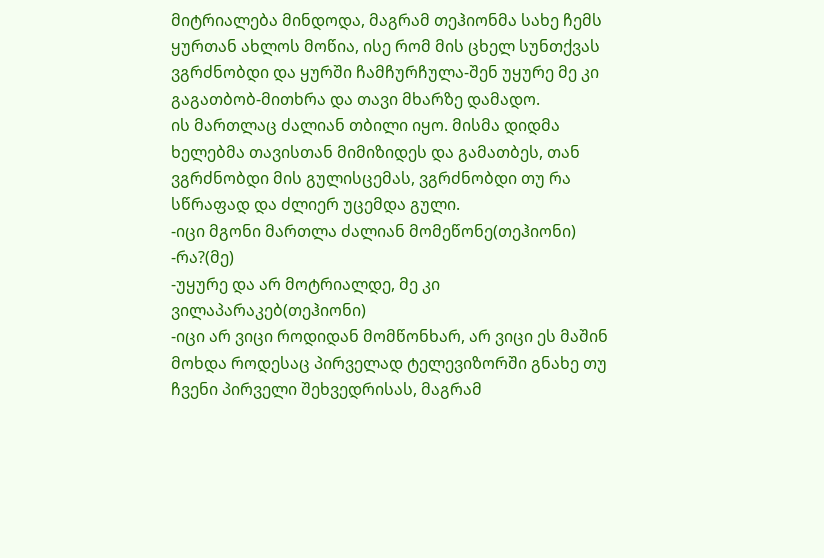მიტრიალება მინდოდა, მაგრამ თეჰიონმა სახე ჩემს ყურთან ახლოს მოწია, ისე რომ მის ცხელ სუნთქვას ვგრძნობდი და ყურში ჩამჩურჩულა-შენ უყურე მე კი გაგათბობ-მითხრა და თავი მხარზე დამადო.
ის მართლაც ძალიან თბილი იყო. მისმა დიდმა ხელებმა თავისთან მიმიზიდეს და გამათბეს, თან ვგრძნობდი მის გულისცემას, ვგრძნობდი თუ რა სწრაფად და ძლიერ უცემდა გული.
-იცი მგონი მართლა ძალიან მომეწონე(თეჰიონი)
-რა?(მე)
-უყურე და არ მოტრიალდე, მე კი ვილაპარაკებ(თეჰიონი)
-იცი არ ვიცი როდიდან მომწონხარ, არ ვიცი ეს მაშინ მოხდა როდესაც პირველად ტელევიზორში გნახე თუ ჩვენი პირველი შეხვედრისას, მაგრამ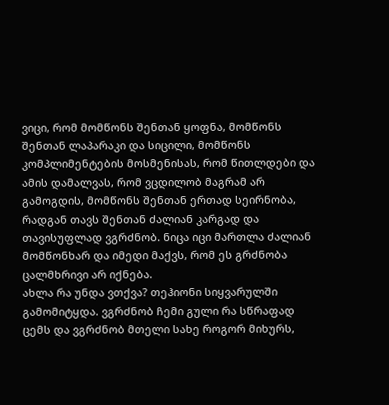ვიცი, რომ მომწონს შენთან ყოფნა, მომწონს შენთან ლაპარაკი და სიცილი, მომწონს კომპლიმენტების მოსმენისას, რომ წითლდები და ამის დამალვას, რომ ვცდილობ მაგრამ არ გამოგდის, მომწონს შენთან ერთად სეირნობა, რადგან თავს შენთან ძალიან კარგად და თავისუფლად ვგრძნობ. ნიცა იცი მართლა ძალიან მომწონხარ და იმედი მაქვს, რომ ეს გრძნობა ცალმხრივი არ იქნება.
ახლა რა უნდა ვთქვა? თეჰიონი სიყვარულში გამომიტყდა. ვგრძნობ ჩემი გული რა სწრაფად ცემს და ვგრძნობ მთელი სახე როგორ მიხურს,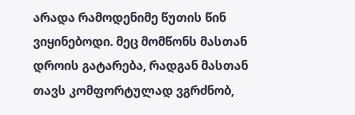არადა რამოდენიმე წუთის წინ ვიყინებოდი. მეც მომწონს მასთან დროის გატარება, რადგან მასთან თავს კომფორტულად ვგრძნობ,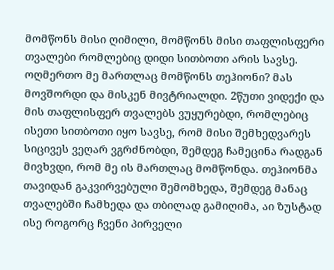მომწონს მისი ღიმილი, მომწონს მისი თაფლისფერი თვალები რომლებიც დიდი სითბოთი არის სავსე. ოღმერთო მე მართლაც მომწონს თეჰიონი? მას მოვშორდი და მისკენ მივტრიალდი. 2წუთი ვიდექი და მის თაფლისფერ თვალებს ვუყურებდი, რომლებიც ისეთი სითბოთი იყო სავსე, რომ მისი შემხედვარეს სიცივეს ვეღარ ვგრძნობდი, შემდეგ ჩამეცინა რადგან მივხვდი, რომ მე ის მართლაც მომწონდა. თეჰიონმა თავიდან გაკვირვებული შემომხედა, შემდეგ მანაც თვალებში ჩამხედა და თბილად გამიღიმა, აი ზუსტად ისე როგორც ჩვენი პირველი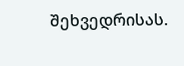შეხვედრისას.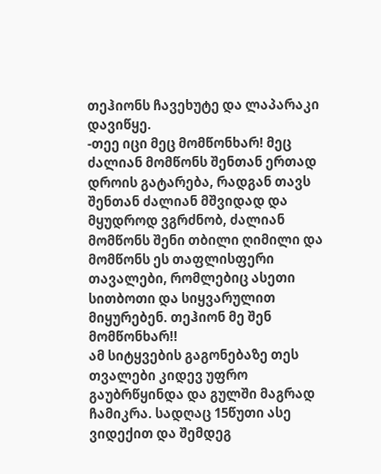თეჰიონს ჩავეხუტე და ლაპარაკი დავიწყე.
-თეე იცი მეც მომწონხარ! მეც ძალიან მომწონს შენთან ერთად დროის გატარება, რადგან თავს შენთან ძალიან მშვიდად და მყუდროდ ვგრძნობ, ძალიან მომწონს შენი თბილი ღიმილი და მომწონს ეს თაფლისფერი თავალები, რომლებიც ასეთი სითბოთი და სიყვარულით მიყურებენ. თეჰიონ მე შენ მომწონხარ!!
ამ სიტყვების გაგონებაზე თეს თვალები კიდევ უფრო გაუბრწყინდა და გულში მაგრად ჩამიკრა. სადღაც 15წუთი ასე ვიდექით და შემდეგ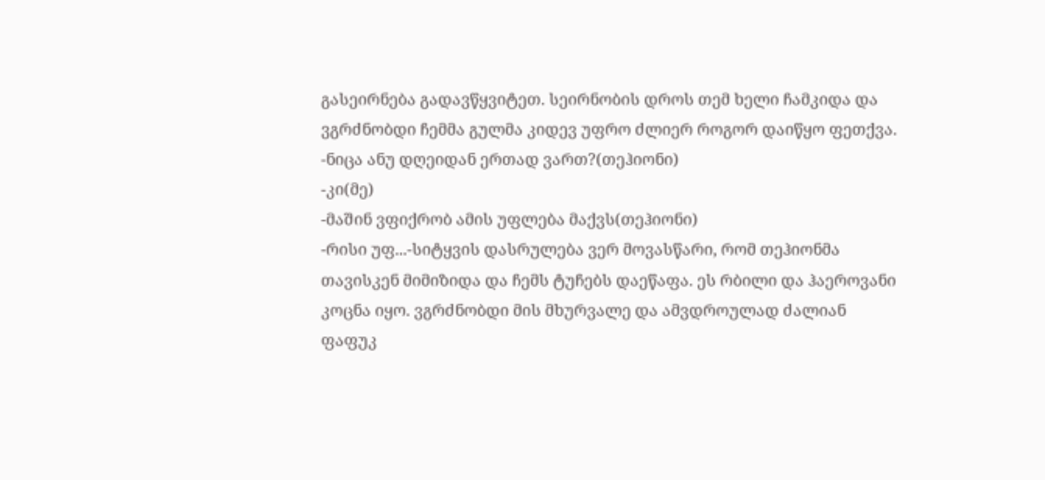გასეირნება გადავწყვიტეთ. სეირნობის დროს თემ ხელი ჩამკიდა და ვგრძნობდი ჩემმა გულმა კიდევ უფრო ძლიერ როგორ დაიწყო ფეთქვა.
-ნიცა ანუ დღეიდან ერთად ვართ?(თეჰიონი)
-კი(მე)
-მაშინ ვფიქრობ ამის უფლება მაქვს(თეჰიონი)
-რისი უფ...-სიტყვის დასრულება ვერ მოვასწარი, რომ თეჰიონმა თავისკენ მიმიზიდა და ჩემს ტუჩებს დაეწაფა. ეს რბილი და ჰაეროვანი კოცნა იყო. ვგრძნობდი მის მხურვალე და ამვდროულად ძალიან ფაფუკ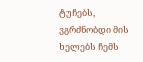ტუჩებს, ვგრძნობდი მის ხელებს ჩემს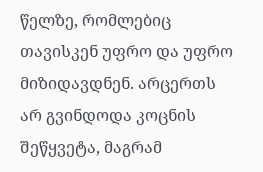წელზე, რომლებიც თავისკენ უფრო და უფრო მიზიდავდნენ. არცერთს არ გვინდოდა კოცნის შეწყვეტა, მაგრამ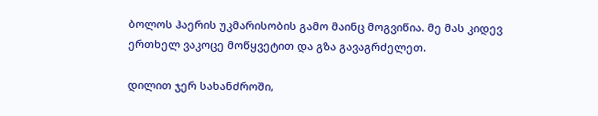ბოლოს ჰაერის უკმარისობის გამო მაინც მოგვიწია. მე მას კიდევ ერთხელ ვაკოცე მოწყვეტით და გზა გავაგრძელეთ.

დილით ჯერ სახანძროში,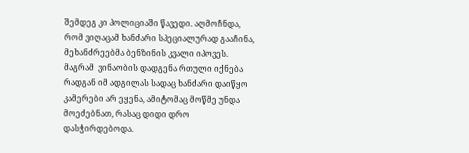შემდეგ კი პოლიციაში წავედი. აღმოჩნდა, რომ ვიღაცამ ხანძარი სპეციალურად გააჩინა, მეხანძრეებმა ბენზინის კვალი იპოვეს. მაგრამ  ვინაობის დადგენა რთული იქნება რადგან იმ ადგილას სადაც ხანძარი დაიწყო კამერები არ ეყენა, ამიტომაც მოწმე უნდა მოეძებნათ, რასაც დიდი დრო დასჭირდებოდა.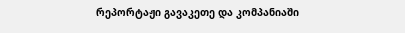რეპორტაჟი გავაკეთე და კომპანიაში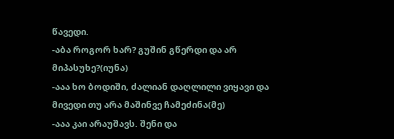წავედი.
-აბა როგორ ხარ? გუშინ გწერდი და არ მიპასუხე?(იუნა)
-ააა ხო ბოდიში, ძალიან დაღლილი ვიყავი და მივედი თუ არა მაშინვე ჩამეძინა(მე)
-ააა კაი არაუშავს. შენი და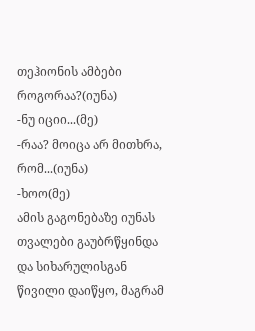თეჰიონის ამბები როგორაა?(იუნა)
-ნუ იციი...(მე)
-რაა? მოიცა არ მითხრა, რომ...(იუნა)
-ხოო(მე)
ამის გაგონებაზე იუნას თვალები გაუბრწყინდა და სიხარულისგან წივილი დაიწყო, მაგრამ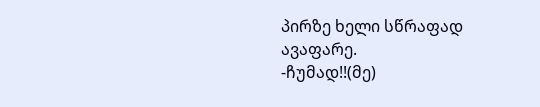პირზე ხელი სწრაფად ავაფარე.
-ჩუმად!!(მე)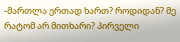-მართლა ერთად ხართ? როდიდან? მე რატომ არ მითხარი? პირველი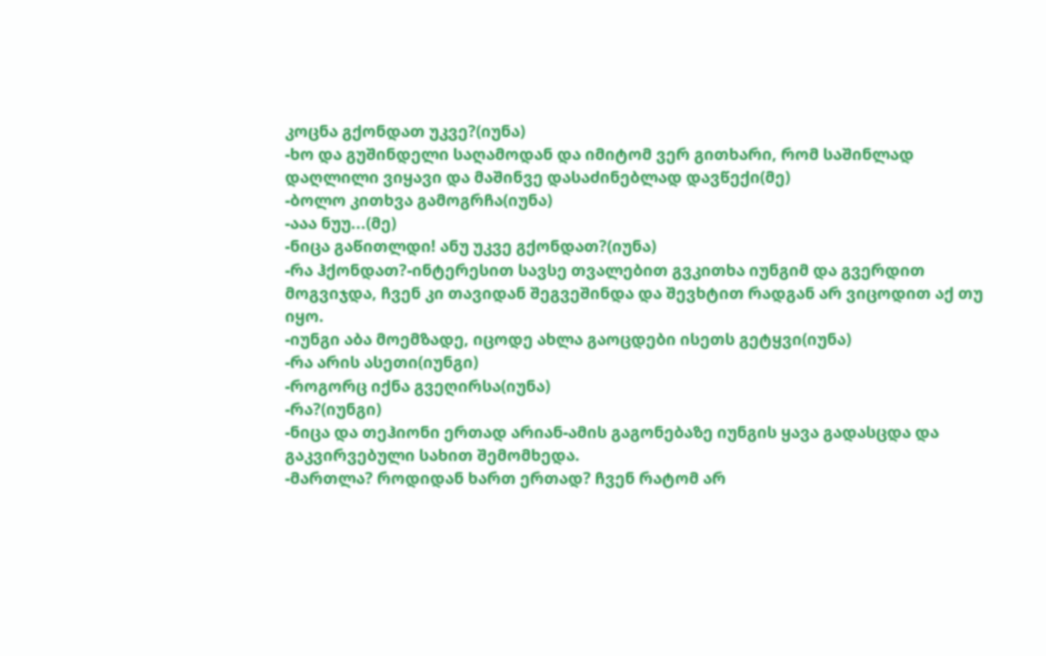კოცნა გქონდათ უკვე?(იუნა)
-ხო და გუშინდელი საღამოდან და იმიტომ ვერ გითხარი, რომ საშინლად დაღლილი ვიყავი და მაშინვე დასაძინებლად დავწექი(მე)
-ბოლო კითხვა გამოგრჩა(იუნა)
-ააა ნუუ...(მე)
-ნიცა გაწითლდი! ანუ უკვე გქონდათ?(იუნა)
-რა ჰქონდათ?-ინტერესით სავსე თვალებით გვკითხა იუნგიმ და გვერდით მოგვიჯდა, ჩვენ კი თავიდან შეგვეშინდა და შევხტით რადგან არ ვიცოდით აქ თუ იყო.
-იუნგი აბა მოემზადე, იცოდე ახლა გაოცდები ისეთს გეტყვი(იუნა)
-რა არის ასეთი(იუნგი)
-როგორც იქნა გვეღირსა(იუნა)
-რა?(იუნგი)
-ნიცა და თეჰიონი ერთად არიან-ამის გაგონებაზე იუნგის ყავა გადასცდა და გაკვირვებული სახით შემომხედა.
-მართლა? როდიდან ხართ ერთად? ჩვენ რატომ არ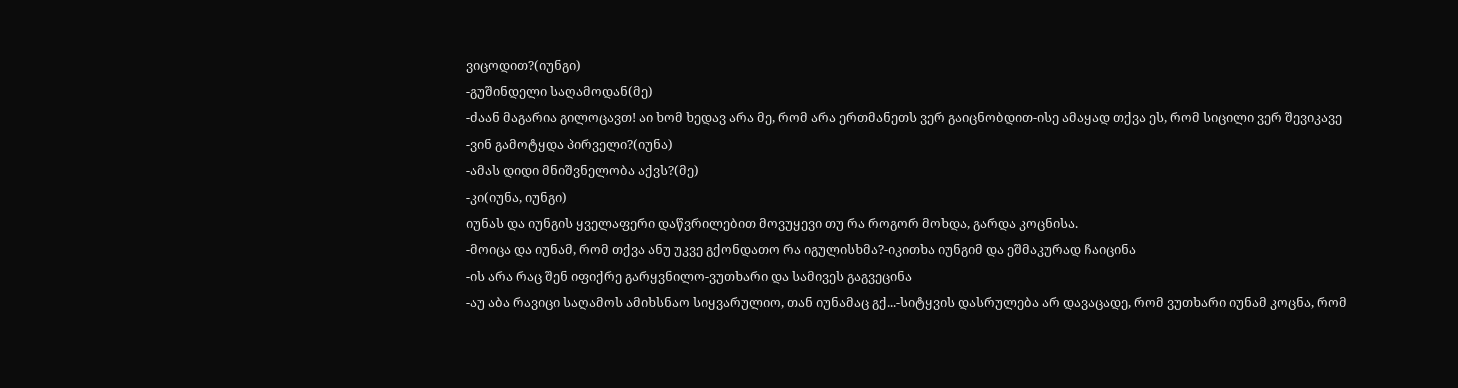ვიცოდით?(იუნგი)
-გუშინდელი საღამოდან(მე)
-ძაან მაგარია გილოცავთ! აი ხომ ხედავ არა მე, რომ არა ერთმანეთს ვერ გაიცნობდით-ისე ამაყად თქვა ეს, რომ სიცილი ვერ შევიკავე
-ვინ გამოტყდა პირველი?(იუნა)
-ამას დიდი მნიშვნელობა აქვს?(მე)
-კი(იუნა, იუნგი)
იუნას და იუნგის ყველაფერი დაწვრილებით მოვუყევი თუ რა როგორ მოხდა, გარდა კოცნისა.
-მოიცა და იუნამ, რომ თქვა ანუ უკვე გქონდათო რა იგულისხმა?-იკითხა იუნგიმ და ეშმაკურად ჩაიცინა
-ის არა რაც შენ იფიქრე გარყვნილო-ვუთხარი და სამივეს გაგვეცინა
-აუ აბა რავიცი საღამოს ამიხსნაო სიყვარულიო, თან იუნამაც გქ...-სიტყვის დასრულება არ დავაცადე, რომ ვუთხარი იუნამ კოცნა, რომ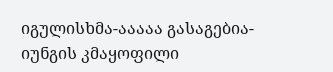იგულისხმა-ააააა გასაგებია-იუნგის კმაყოფილი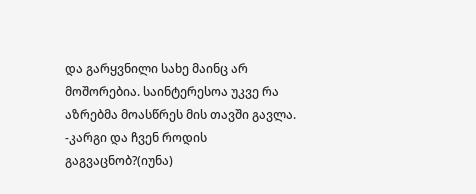და გარყვნილი სახე მაინც არ მოშორებია. საინტერესოა უკვე რა აზრებმა მოასწრეს მის თავში გავლა.
-კარგი და ჩვენ როდის გაგვაცნობ?(იუნა)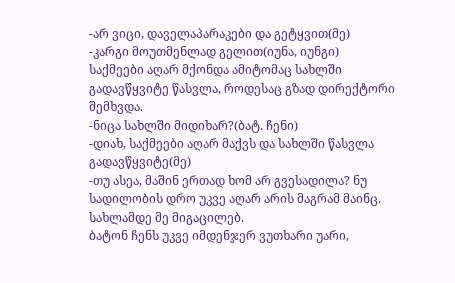-არ ვიცი, დაველაპარაკები და გეტყვით(მე)
-კარგი მოუთმენლად გელით(იუნა, იუნგი)
საქმეები აღარ მქონდა ამიტომაც სახლში გადავწყვიტე წასვლა, როდესაც გზად დირექტორი შემხვდა.
-ნიცა სახლში მიდიხარ?(ბატ. ჩენი)
-დიახ, საქმეები აღარ მაქვს და სახლში წასვლა გადავწყვიტე(მე)
-თუ ასეა, მაშინ ერთად ხომ არ გვესადილა? ნუ სადილობის დრო უკვე აღარ არის მაგრამ მაინც. სახლამდე მე მიგაცილებ.
ბატონ ჩენს უკვე იმდენჯერ ვუთხარი უარი,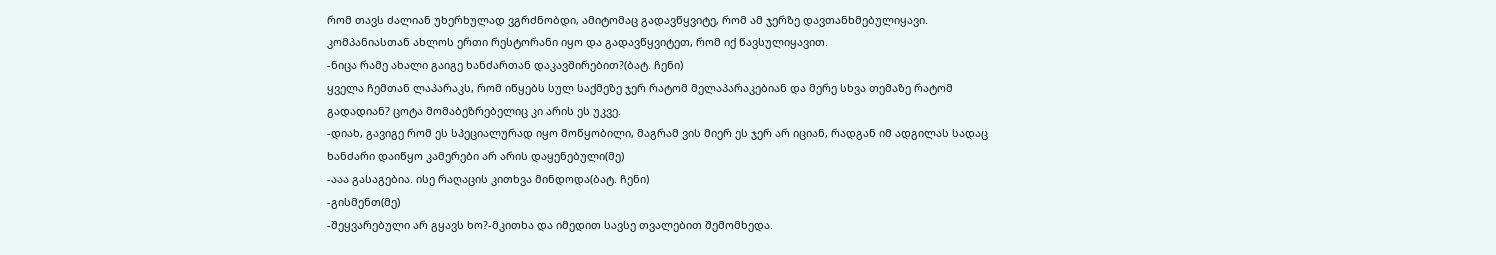რომ თავს ძალიან უხერხულად ვგრძნობდი, ამიტომაც გადავწყვიტე, რომ ამ ჯერზე დავთანხმებულიყავი. კომპანიასთან ახლოს ერთი რესტორანი იყო და გადავწყვიტეთ, რომ იქ წავსულიყავით.
-ნიცა რამე ახალი გაიგე ხანძართან დაკავშირებით?(ბატ. ჩენი)
ყველა ჩემთან ლაპარაკს, რომ იწყებს სულ საქმეზე ჯერ რატომ მელაპარაკებიან და მერე სხვა თემაზე რატომ გადადიან? ცოტა მომაბეზრებელიც კი არის ეს უკვე.
-დიახ, გავიგე რომ ეს სპეციალურად იყო მოწყობილი, მაგრამ ვის მიერ ეს ჯერ არ იციან, რადგან იმ ადგილას სადაც ხანძარი დაიწყო კამერები არ არის დაყენებული(მე)
-ააა გასაგებია. ისე რაღაცის კითხვა მინდოდა(ბატ. ჩენი)
-გისმენთ(მე)
-შეყვარებული არ გყავს ხო?-მკითხა და იმედით სავსე თვალებით შემომხედა.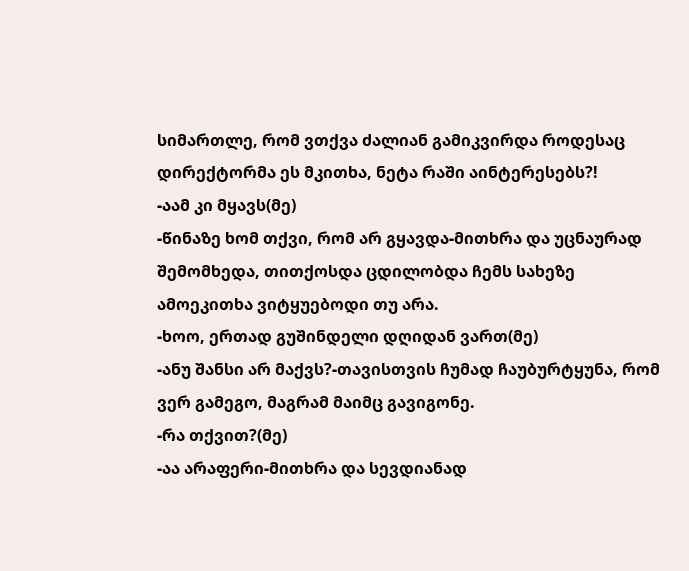სიმართლე, რომ ვთქვა ძალიან გამიკვირდა როდესაც დირექტორმა ეს მკითხა, ნეტა რაში აინტერესებს?!
-აამ კი მყავს(მე)
-წინაზე ხომ თქვი, რომ არ გყავდა-მითხრა და უცნაურად შემომხედა, თითქოსდა ცდილობდა ჩემს სახეზე ამოეკითხა ვიტყუებოდი თუ არა.
-ხოო, ერთად გუშინდელი დღიდან ვართ(მე)
-ანუ შანსი არ მაქვს?-თავისთვის ჩუმად ჩაუბურტყუნა, რომ ვერ გამეგო, მაგრამ მაიმც გავიგონე.
-რა თქვით?(მე)
-აა არაფერი-მითხრა და სევდიანად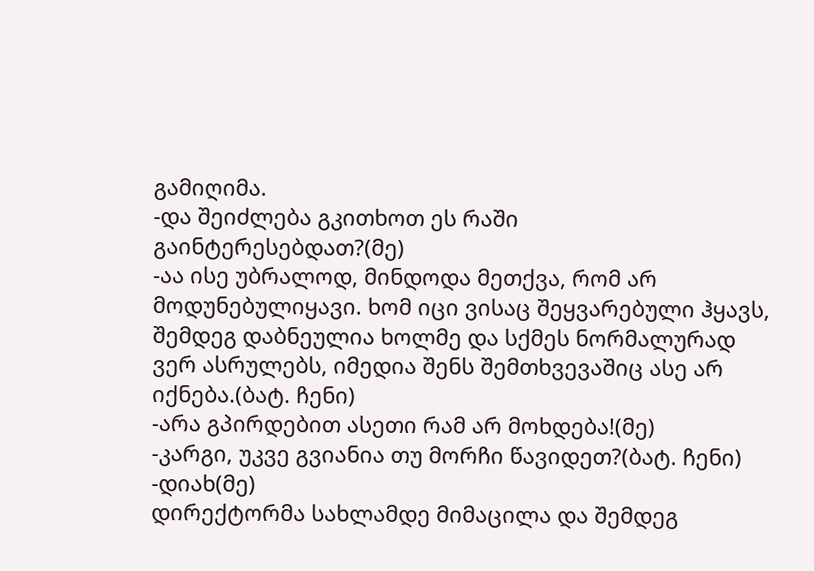გამიღიმა.
-და შეიძლება გკითხოთ ეს რაში გაინტერესებდათ?(მე)
-აა ისე უბრალოდ, მინდოდა მეთქვა, რომ არ მოდუნებულიყავი. ხომ იცი ვისაც შეყვარებული ჰყავს, შემდეგ დაბნეულია ხოლმე და სქმეს ნორმალურად ვერ ასრულებს, იმედია შენს შემთხვევაშიც ასე არ იქნება.(ბატ. ჩენი)
-არა გპირდებით ასეთი რამ არ მოხდება!(მე)
-კარგი, უკვე გვიანია თუ მორჩი წავიდეთ?(ბატ. ჩენი)
-დიახ(მე)
დირექტორმა სახლამდე მიმაცილა და შემდეგ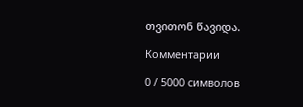თვითონ წავიდა.

Комментарии

0 / 5000 символов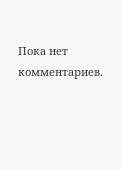Пока нет комментариев.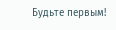Будьте первым!